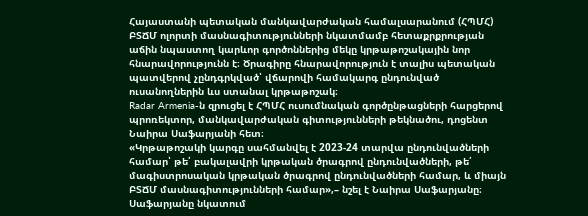Հայաստանի պետական մանկավարժական համալսարանում (ՀՊՄՀ) ԲՏՃՄ ոլորտի մասնագիտությունների նկատմամբ հետաքրքրության աճին նպաստող կարևոր գործոններից մեկը կրթաթոշակային նոր հնարավորությունն է։ Ծրագիրը հնարավորություն է տալիս պետական պատվերով չընդգրկված՝ վճարովի համակարգ ընդունված ուսանողներին ևս ստանալ կրթաթոշակ։
Radar Armenia-ն զրուցել է ՀՊՄՀ ուսումնական գործընթացների հարցերով պրոռեկտոր, մանկավարժական գիտությունների թեկնածու, դոցենտ Նաիրա Սաֆարյանի հետ։
«Կրթաթոշակի կարգը սահմանվել է 2023-24 տարվա ընդունվածների համար՝ թե՛ բակալավրի կրթական ծրագրով ընդունվածների, թե՛ մագիստրոսական կրթական ծրագրով ընդունվածների համար, և միայն ԲՏՃՄ մասնագիտությունների համար»,– նշել է Նաիրա Սաֆարյանը։
Սաֆարյանը նկատում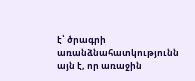է՝ ծրագրի առանձնահատկությունն այն է, որ առաջին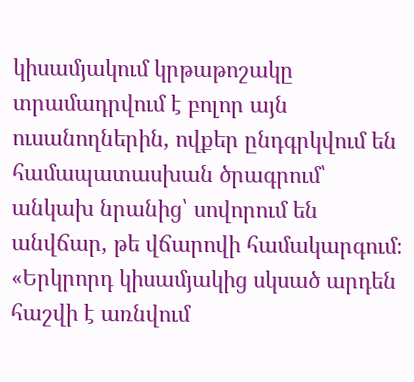կիսամյակում կրթաթոշակը տրամադրվում է բոլոր այն ուսանողներին, ովքեր ընդգրկվում են համապատասխան ծրագրում՝ անկախ նրանից՝ սովորում են անվճար, թե վճարովի համակարգում։
«Երկրորդ կիսամյակից սկսած արդեն հաշվի է առնվում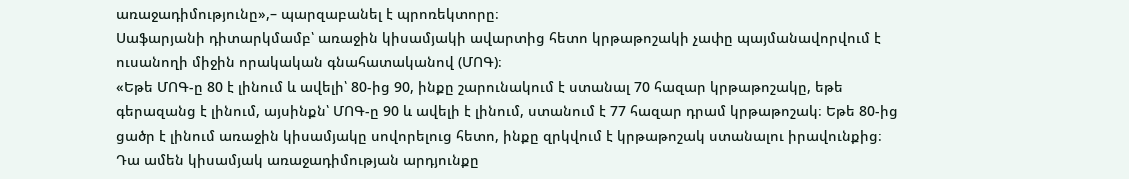առաջադիմությունը»,– պարզաբանել է պրոռեկտորը։
Սաֆարյանի դիտարկմամբ՝ առաջին կիսամյակի ավարտից հետո կրթաթոշակի չափը պայմանավորվում է ուսանողի միջին որակական գնահատականով (ՄՈԳ)։
«Եթե ՄՈԳ-ը 80 է լինում և ավելի՝ 80-ից 90, ինքը շարունակում է ստանալ 70 հազար կրթաթոշակը, եթե գերազանց է լինում, այսինքն՝ ՄՈԳ-ը 90 և ավելի է լինում, ստանում է 77 հազար դրամ կրթաթոշակ։ Եթե 80-ից ցածր է լինում առաջին կիսամյակը սովորելուց հետո, ինքը զրկվում է կրթաթոշակ ստանալու իրավունքից։ Դա ամեն կիսամյակ առաջադիմության արդյունքը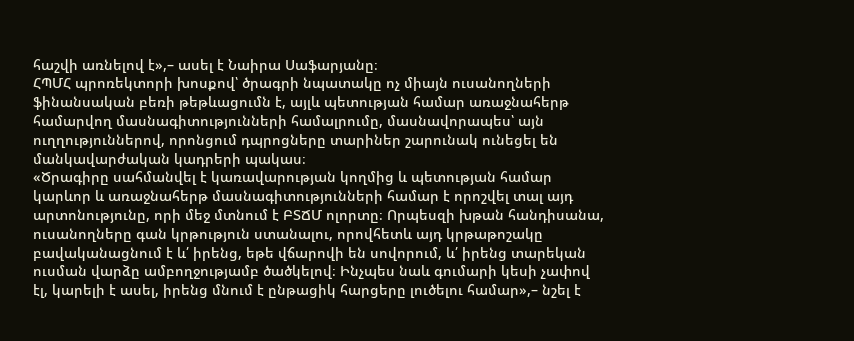հաշվի առնելով է»,– ասել է Նաիրա Սաֆարյանը։
ՀՊՄՀ պրոռեկտորի խոսքով՝ ծրագրի նպատակը ոչ միայն ուսանողների ֆինանսական բեռի թեթևացումն է, այլև պետության համար առաջնահերթ համարվող մասնագիտությունների համալրումը, մասնավորապես՝ այն ուղղություններով, որոնցում դպրոցները տարիներ շարունակ ունեցել են մանկավարժական կադրերի պակաս։
«Ծրագիրը սահմանվել է կառավարության կողմից և պետության համար կարևոր և առաջնահերթ մասնագիտությունների համար է որոշվել տալ այդ արտոնությունը, որի մեջ մտնում է ԲՏՃՄ ոլորտը։ Որպեսզի խթան հանդիսանա, ուսանողները գան կրթություն ստանալու, որովհետև այդ կրթաթոշակը բավականացնում է և՛ իրենց, եթե վճարովի են սովորում, և՛ իրենց տարեկան ուսման վարձը ամբողջությամբ ծածկելով։ Ինչպես նաև գումարի կեսի չափով էլ, կարելի է ասել, իրենց մնում է ընթացիկ հարցերը լուծելու համար»,– նշել է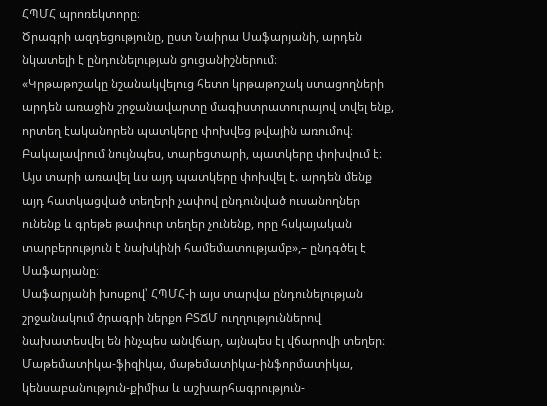ՀՊՄՀ պրոռեկտորը։
Ծրագրի ազդեցությունը, ըստ Նաիրա Սաֆարյանի, արդեն նկատելի է ընդունելության ցուցանիշներում։
«Կրթաթոշակը նշանակվելուց հետո կրթաթոշակ ստացողների արդեն առաջին շրջանավարտը մագիստրատուրայով տվել ենք, որտեղ էականորեն պատկերը փոխվեց թվային առումով։ Բակալավրում նույնպես, տարեցտարի, պատկերը փոխվում է։ Այս տարի առավել ևս այդ պատկերը փոխվել է. արդեն մենք այդ հատկացված տեղերի չափով ընդունված ուսանողներ ունենք և գրեթե թափուր տեղեր չունենք, որը հսկայական տարբերություն է նախկինի համեմատությամբ»,– ընդգծել է Սաֆարյանը։
Սաֆարյանի խոսքով՝ ՀՊՄՀ-ի այս տարվա ընդունելության շրջանակում ծրագրի ներքո ԲՏՃՄ ուղղություններով նախատեսվել են ինչպես անվճար, այնպես էլ վճարովի տեղեր։ Մաթեմատիկա-ֆիզիկա, մաթեմատիկա-ինֆորմատիկա, կենսաբանություն-քիմիա և աշխարհագրություն-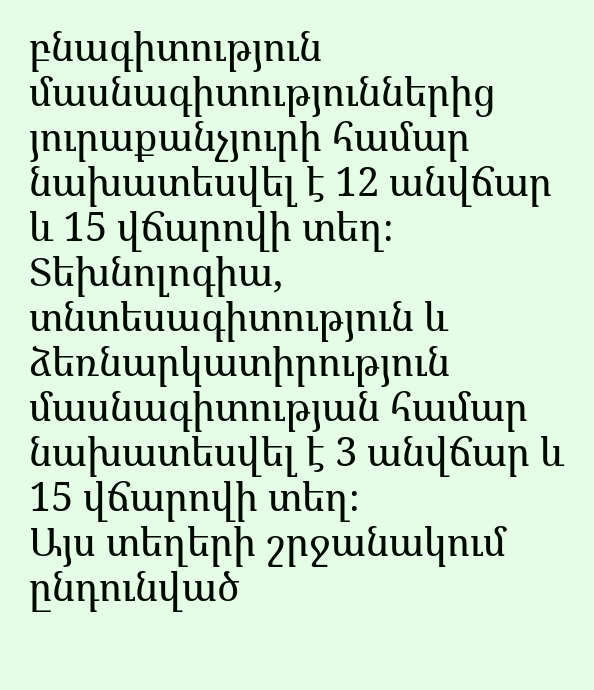բնագիտություն մասնագիտություններից յուրաքանչյուրի համար նախատեսվել է 12 անվճար և 15 վճարովի տեղ։
Տեխնոլոգիա, տնտեսագիտություն և ձեռնարկատիրություն մասնագիտության համար նախատեսվել է 3 անվճար և 15 վճարովի տեղ։
Այս տեղերի շրջանակում ընդունված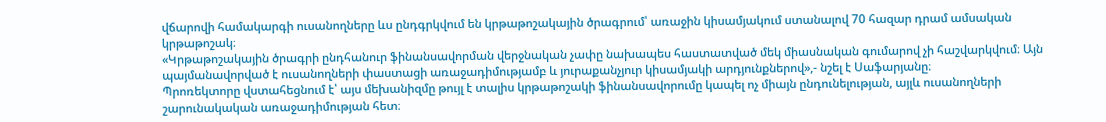վճարովի համակարգի ուսանողները ևս ընդգրկվում են կրթաթոշակային ծրագրում՝ առաջին կիսամյակում ստանալով 70 հազար դրամ ամսական կրթաթոշակ։
«Կրթաթոշակային ծրագրի ընդհանուր ֆինանսավորման վերջնական չափը նախապես հաստատված մեկ միասնական գումարով չի հաշվարկվում։ Այն պայմանավորված է ուսանողների փաստացի առաջադիմությամբ և յուրաքանչյուր կիսամյակի արդյունքներով»,- նշել է Սաֆարյանը։
Պրոռեկտորը վստահեցնում է՝ այս մեխանիզմը թույլ է տալիս կրթաթոշակի ֆինանսավորումը կապել ոչ միայն ընդունելության, այլև ուսանողների շարունակական առաջադիմության հետ։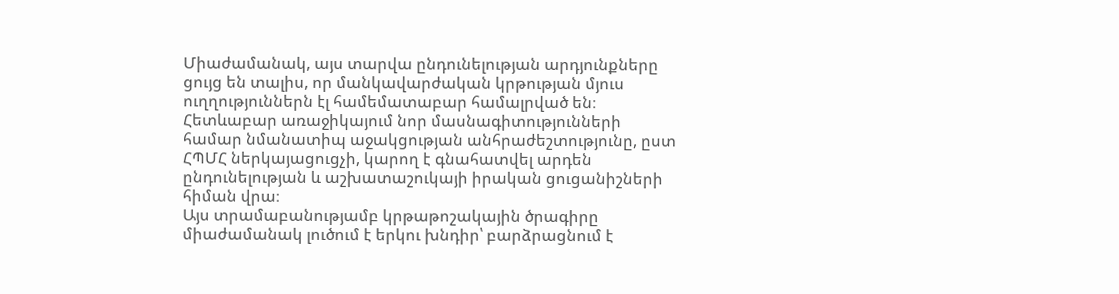Միաժամանակ, այս տարվա ընդունելության արդյունքները ցույց են տալիս, որ մանկավարժական կրթության մյուս ուղղություններն էլ համեմատաբար համալրված են։ Հետևաբար առաջիկայում նոր մասնագիտությունների համար նմանատիպ աջակցության անհրաժեշտությունը, ըստ ՀՊՄՀ ներկայացուցչի, կարող է գնահատվել արդեն ընդունելության և աշխատաշուկայի իրական ցուցանիշների հիման վրա։
Այս տրամաբանությամբ կրթաթոշակային ծրագիրը միաժամանակ լուծում է երկու խնդիր՝ բարձրացնում է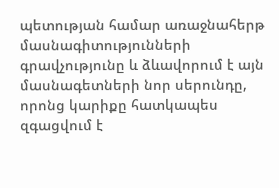պետության համար առաջնահերթ մասնագիտությունների գրավչությունը և ձևավորում է այն մասնագետների նոր սերունդը, որոնց կարիքը հատկապես զգացվում է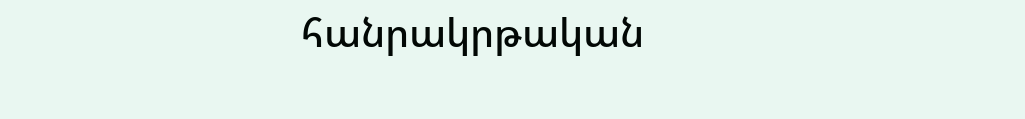հանրակրթական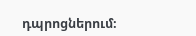դպրոցներում։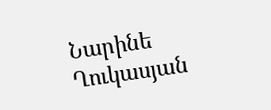Նարինե Ղուկասյան